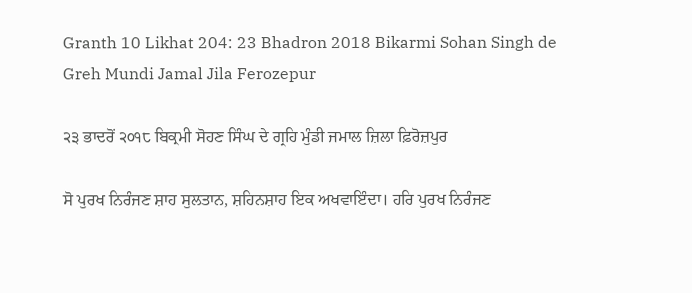Granth 10 Likhat 204: 23 Bhadron 2018 Bikarmi Sohan Singh de Greh Mundi Jamal Jila Ferozepur

੨੩ ਭਾਦਰੋਂ ੨੦੧੮ ਬਿਕ੍ਰਮੀ ਸੋਹਣ ਸਿੰਘ ਦੇ ਗ੍ਰਹਿ ਮੁੰਡੀ ਜਮਾਲ ਜ਼ਿਲਾ ਫ਼ਿਰੋਜ਼ਪੁਰ

ਸੋ ਪੁਰਖ ਨਿਰੰਜਣ ਸ਼ਾਹ ਸੁਲਤਾਨ, ਸ਼ਹਿਨਸ਼ਾਹ ਇਕ ਅਖਵਾਇੰਦਾ। ਹਰਿ ਪੁਰਖ ਨਿਰੰਜਣ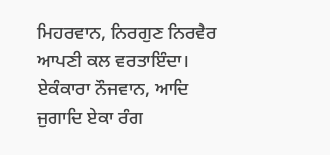ਮਿਹਰਵਾਨ, ਨਿਰਗੁਣ ਨਿਰਵੈਰ ਆਪਣੀ ਕਲ ਵਰਤਾਇੰਦਾ। ਏਕੰਕਾਰਾ ਨੌਜਵਾਨ, ਆਦਿ ਜੁਗਾਦਿ ਏਕਾ ਰੰਗ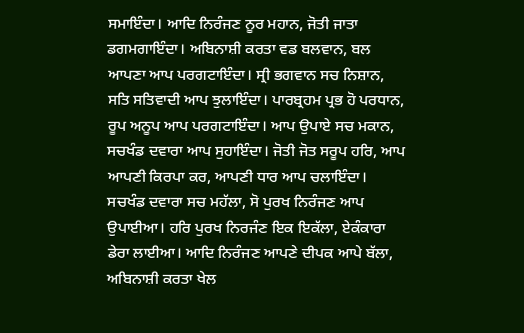ਸਮਾਇੰਦਾ। ਆਦਿ ਨਿਰੰਜਣ ਨੂਰ ਮਹਾਨ, ਜੋਤੀ ਜਾਤਾ ਡਗਮਗਾਇੰਦਾ। ਅਬਿਨਾਸ਼ੀ ਕਰਤਾ ਵਡ ਬਲਵਾਨ, ਬਲ ਆਪਣਾ ਆਪ ਪਰਗਟਾਇੰਦਾ। ਸ੍ਰੀ ਭਗਵਾਨ ਸਚ ਨਿਸ਼ਾਨ, ਸਤਿ ਸਤਿਵਾਦੀ ਆਪ ਝੁਲਾਇੰਦਾ। ਪਾਰਬ੍ਰਹਮ ਪ੍ਰਭ ਹੋ ਪਰਧਾਨ, ਰੂਪ ਅਨੂਪ ਆਪ ਪਰਗਟਾਇੰਦਾ। ਆਪ ਉਪਾਏ ਸਚ ਮਕਾਨ, ਸਚਖੰਡ ਦਵਾਰਾ ਆਪ ਸੁਹਾਇੰਦਾ। ਜੋਤੀ ਜੋਤ ਸਰੂਪ ਹਰਿ, ਆਪ ਆਪਣੀ ਕਿਰਪਾ ਕਰ, ਆਪਣੀ ਧਾਰ ਆਪ ਚਲਾਇੰਦਾ। ਸਚਖੰਡ ਦਵਾਰਾ ਸਚ ਮਹੱਲਾ, ਸੋ ਪੁਰਖ ਨਿਰੰਜਣ ਆਪ ਉਪਾਈਆ। ਹਰਿ ਪੁਰਖ ਨਿਰਜੰਣ ਇਕ ਇਕੱਲਾ, ਏਕੰਕਾਰਾ ਡੇਰਾ ਲਾਈਆ। ਆਦਿ ਨਿਰੰਜਣ ਆਪਣੇ ਦੀਪਕ ਆਪੇ ਬੱਲਾ, ਅਬਿਨਾਸ਼ੀ ਕਰਤਾ ਖੇਲ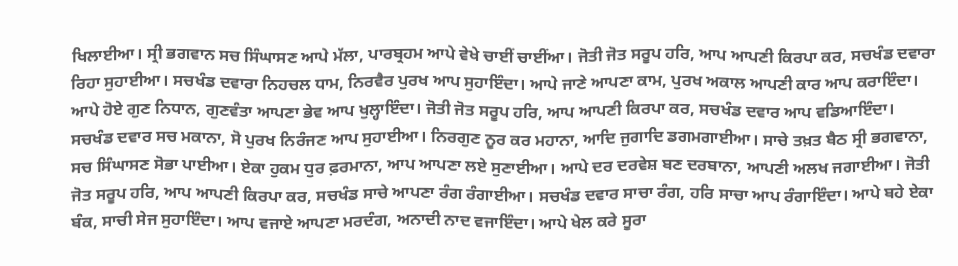ਖਿਲਾਈਆ। ਸ੍ਰੀ ਭਗਵਾਨ ਸਚ ਸਿੰਘਾਸਣ ਆਪੇ ਮੱਲਾ, ਪਾਰਬ੍ਰਹਮ ਆਪੇ ਵੇਖੇ ਚਾਈਂ ਚਾਈਂਆ। ਜੋਤੀ ਜੋਤ ਸਰੂਪ ਹਰਿ, ਆਪ ਆਪਣੀ ਕਿਰਪਾ ਕਰ, ਸਚਖੰਡ ਦਵਾਰਾ ਰਿਹਾ ਸੁਹਾਈਆ। ਸਚਖੰਡ ਦਵਾਰਾ ਨਿਹਚਲ ਧਾਮ, ਨਿਰਵੈਰ ਪੁਰਖ ਆਪ ਸੁਹਾਇੰਦਾ। ਆਪੇ ਜਾਣੇ ਆਪਣਾ ਕਾਮ, ਪੁਰਖ ਅਕਾਲ ਆਪਣੀ ਕਾਰ ਆਪ ਕਰਾਇੰਦਾ। ਆਪੇ ਹੋਏ ਗੁਣ ਨਿਧਾਨ, ਗੁਣਵੰਤਾ ਆਪਣਾ ਭੇਵ ਆਪ ਖੁਲ੍ਹਾਇੰਦਾ। ਜੋਤੀ ਜੋਤ ਸਰੂਪ ਹਰਿ, ਆਪ ਆਪਣੀ ਕਿਰਪਾ ਕਰ, ਸਚਖੰਡ ਦਵਾਰ ਆਪ ਵਡਿਆਇੰਦਾ। ਸਚਖੰਡ ਦਵਾਰ ਸਚ ਮਕਾਨਾ, ਸੋ ਪੁਰਖ ਨਿਰੰਜਣ ਆਪ ਸੁਹਾਈਆ। ਨਿਰਗੁਣ ਨੂਰ ਕਰ ਮਹਾਨਾ, ਆਦਿ ਜੁਗਾਦਿ ਡਗਮਗਾਈਆ। ਸਾਚੇ ਤਖ਼ਤ ਬੈਠ ਸ੍ਰੀ ਭਗਵਾਨਾ, ਸਚ ਸਿੰਘਾਸਣ ਸੋਭਾ ਪਾਈਆ। ਏਕਾ ਹੁਕਮ ਧੁਰ ਫ਼ਰਮਾਨਾ, ਆਪ ਆਪਣਾ ਲਏ ਸੁਣਾਈਆ। ਆਪੇ ਦਰ ਦਰਵੇਸ਼ ਬਣ ਦਰਬਾਨਾ, ਆਪਣੀ ਅਲਖ ਜਗਾਈਆ। ਜੋਤੀ ਜੋਤ ਸਰੂਪ ਹਰਿ, ਆਪ ਆਪਣੀ ਕਿਰਪਾ ਕਰ, ਸਚਖੰਡ ਸਾਚੇ ਆਪਣਾ ਰੰਗ ਰੰਗਾਈਆ। ਸਚਖੰਡ ਦਵਾਰ ਸਾਚਾ ਰੰਗ, ਹਰਿ ਸਾਚਾ ਆਪ ਰੰਗਾਇੰਦਾ। ਆਪੇ ਬਹੇ ਏਕਾ ਬੰਕ, ਸਾਚੀ ਸੇਜ ਸੁਹਾਇੰਦਾ। ਆਪ ਵਜਾਏ ਆਪਣਾ ਮਰਦੰਗ, ਅਨਾਦੀ ਨਾਦ ਵਜਾਇੰਦਾ। ਆਪੇ ਖੇਲ ਕਰੇ ਸੂਰਾ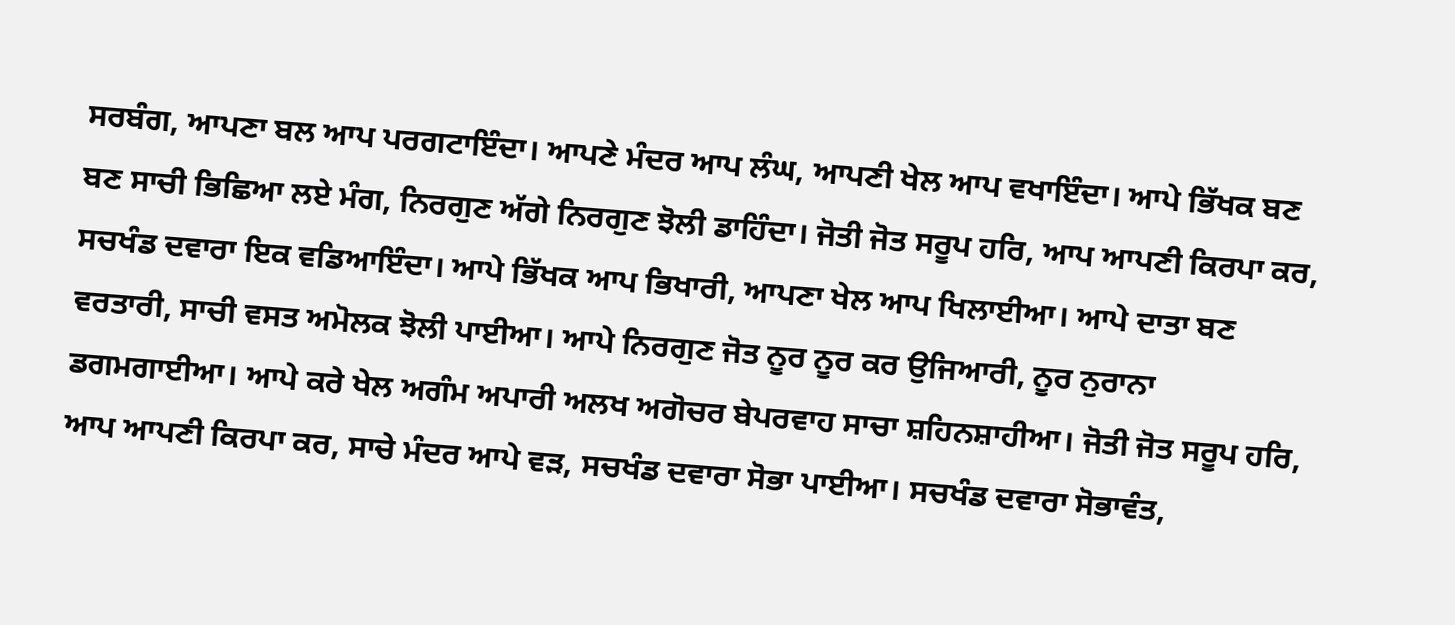ਸਰਬੰਗ, ਆਪਣਾ ਬਲ ਆਪ ਪਰਗਟਾਇੰਦਾ। ਆਪਣੇ ਮੰਦਰ ਆਪ ਲੰਘ, ਆਪਣੀ ਖੇਲ ਆਪ ਵਖਾਇੰਦਾ। ਆਪੇ ਭਿੱਖਕ ਬਣ ਬਣ ਸਾਚੀ ਭਿਛਿਆ ਲਏ ਮੰਗ, ਨਿਰਗੁਣ ਅੱਗੇ ਨਿਰਗੁਣ ਝੋਲੀ ਡਾਹਿੰਦਾ। ਜੋਤੀ ਜੋਤ ਸਰੂਪ ਹਰਿ, ਆਪ ਆਪਣੀ ਕਿਰਪਾ ਕਰ, ਸਚਖੰਡ ਦਵਾਰਾ ਇਕ ਵਡਿਆਇੰਦਾ। ਆਪੇ ਭਿੱਖਕ ਆਪ ਭਿਖਾਰੀ, ਆਪਣਾ ਖੇਲ ਆਪ ਖਿਲਾਈਆ। ਆਪੇ ਦਾਤਾ ਬਣ ਵਰਤਾਰੀ, ਸਾਚੀ ਵਸਤ ਅਮੋਲਕ ਝੋਲੀ ਪਾਈਆ। ਆਪੇ ਨਿਰਗੁਣ ਜੋਤ ਨੂਰ ਨੂਰ ਕਰ ਉਜਿਆਰੀ, ਨੂਰ ਨੁਰਾਨਾ ਡਗਮਗਾਈਆ। ਆਪੇ ਕਰੇ ਖੇਲ ਅਗੰਮ ਅਪਾਰੀ ਅਲਖ ਅਗੋਚਰ ਬੇਪਰਵਾਹ ਸਾਚਾ ਸ਼ਹਿਨਸ਼ਾਹੀਆ। ਜੋਤੀ ਜੋਤ ਸਰੂਪ ਹਰਿ, ਆਪ ਆਪਣੀ ਕਿਰਪਾ ਕਰ, ਸਾਚੇ ਮੰਦਰ ਆਪੇ ਵੜ, ਸਚਖੰਡ ਦਵਾਰਾ ਸੋਭਾ ਪਾਈਆ। ਸਚਖੰਡ ਦਵਾਰਾ ਸੋਭਾਵੰਤ,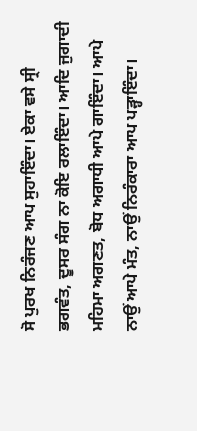ਸੋ ਪੁਰਖ ਨਿਰੰਜਣ ਆਪ ਸੁਹਾਇੰਦਾ। ਏਕਾ ਵਸੇ ਸ੍ਰੀ ਭਗਵੰਤ, ਦੂਸਰ ਸੰਗ ਨਾ ਕੋਇ ਰਲਾਇੰਦਾ। ਆਦਿ ਜੁਗਾਦੀ ਮਹਿਮਾ ਅਗਣਤ, ਬੋਧ ਅਗਾਧੀ ਆਪੇ ਗਾਇੰਦਾ। ਆਪੇ ਨਾਉਂ ਆਪੇ ਮੰਤ, ਨਾਉਂ ਨਿਰੰਕਾਰਾ ਆਪ ਪੜ੍ਹਾਇੰਦਾ।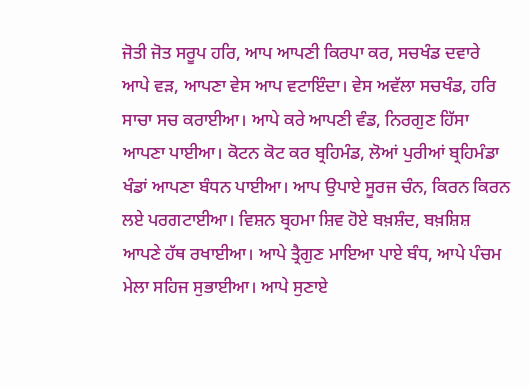ਜੋਤੀ ਜੋਤ ਸਰੂਪ ਹਰਿ, ਆਪ ਆਪਣੀ ਕਿਰਪਾ ਕਰ, ਸਚਖੰਡ ਦਵਾਰੇ ਆਪੇ ਵੜ, ਆਪਣਾ ਵੇਸ ਆਪ ਵਟਾਇੰਦਾ। ਵੇਸ ਅਵੱਲਾ ਸਚਖੰਡ, ਹਰਿ ਸਾਚਾ ਸਚ ਕਰਾਈਆ। ਆਪੇ ਕਰੇ ਆਪਣੀ ਵੰਡ, ਨਿਰਗੁਣ ਹਿੱਸਾ ਆਪਣਾ ਪਾਈਆ। ਕੋਟਨ ਕੋਟ ਕਰ ਬ੍ਰਹਿਮੰਡ, ਲੋਆਂ ਪੁਰੀਆਂ ਬ੍ਰਹਿਮੰਡਾ ਖੰਡਾਂ ਆਪਣਾ ਬੰਧਨ ਪਾਈਆ। ਆਪ ਉਪਾਏ ਸੂਰਜ ਚੰਨ, ਕਿਰਨ ਕਿਰਨ ਲਏ ਪਰਗਟਾਈਆ। ਵਿਸ਼ਨ ਬ੍ਰਹਮਾ ਸ਼ਿਵ ਹੋਏ ਬਖ਼ਸ਼ੰਦ, ਬਖ਼ਸ਼ਿਸ਼ ਆਪਣੇ ਹੱਥ ਰਖਾਈਆ। ਆਪੇ ਤ੍ਰੈਗੁਣ ਮਾਇਆ ਪਾਏ ਬੰਧ, ਆਪੇ ਪੰਚਮ ਮੇਲਾ ਸਹਿਜ ਸੁਭਾਈਆ। ਆਪੇ ਸੁਣਾਏ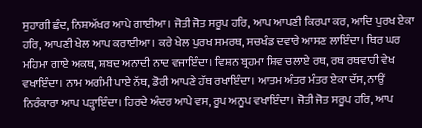ਸੁਹਾਗੀ ਛੰਦ, ਨਿਸ਼ਅੱਖਰ ਆਪੇ ਗਾਈਆ। ਜੋਤੀ ਜੋਤ ਸਰੂਪ ਹਰਿ, ਆਪ ਆਪਣੀ ਕਿਰਪਾ ਕਰ, ਆਦਿ ਪੁਰਖ ਏਕਾ ਹਰਿ, ਆਪਣੀ ਖੇਲ ਆਪ ਕਰਾਈਆ। ਕਰੇ ਖੇਲ ਪੁਰਖ ਸਮਰਥ, ਸਚਖੰਡ ਦਵਾਰੇ ਆਸਣ ਲਾਇੰਦਾ। ਥਿਰ ਘਰ ਮਹਿਮਾ ਗਾਏ ਅਕਥ, ਸ਼ਬਦ ਅਨਾਦੀ ਨਾਦ ਵਜਾਇੰਦਾ। ਵਿਸ਼ਨ ਬ੍ਰਹਮਾ ਸ਼ਿਵ ਚਲਾਏ ਰਥ, ਰਥ ਰਥਵਾਹੀ ਵੇਖ ਵਖਾਇੰਦਾ। ਨਾਮ ਅਗੰਮੀ ਪਾਏ ਨੱਥ, ਡੋਰੀ ਆਪਣੇ ਹੱਥ ਰਖਾਇੰਦਾ। ਆਤਮ ਅੰਤਰ ਮੰਤਰ ਏਕਾ ਦੱਸ, ਨਾਉਂ ਨਿਰੰਕਾਰਾ ਆਪ ਪੜ੍ਹਾਇੰਦਾ। ਹਿਰਦੇ ਅੰਦਰ ਆਪੇ ਵਸ, ਰੂਪ ਅਨੂਪ ਵਖਾਇੰਦਾ। ਜੋਤੀ ਜੋਤ ਸਰੂਪ ਹਰਿ, ਆਪ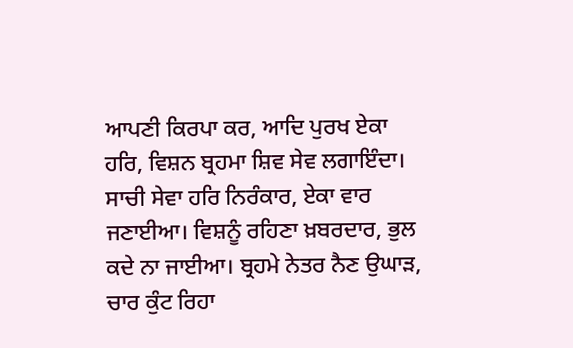ਆਪਣੀ ਕਿਰਪਾ ਕਰ, ਆਦਿ ਪੁਰਖ ਏਕਾ ਹਰਿ, ਵਿਸ਼ਨ ਬ੍ਰਹਮਾ ਸ਼ਿਵ ਸੇਵ ਲਗਾਇੰਦਾ। ਸਾਚੀ ਸੇਵਾ ਹਰਿ ਨਿਰੰਕਾਰ, ਏਕਾ ਵਾਰ ਜਣਾਈਆ। ਵਿਸ਼ਨੂੰ ਰਹਿਣਾ ਖ਼ਬਰਦਾਰ, ਭੁਲ ਕਦੇ ਨਾ ਜਾਈਆ। ਬ੍ਰਹਮੇ ਨੇਤਰ ਨੈਣ ਉਘਾੜ, ਚਾਰ ਕੁੰਟ ਰਿਹਾ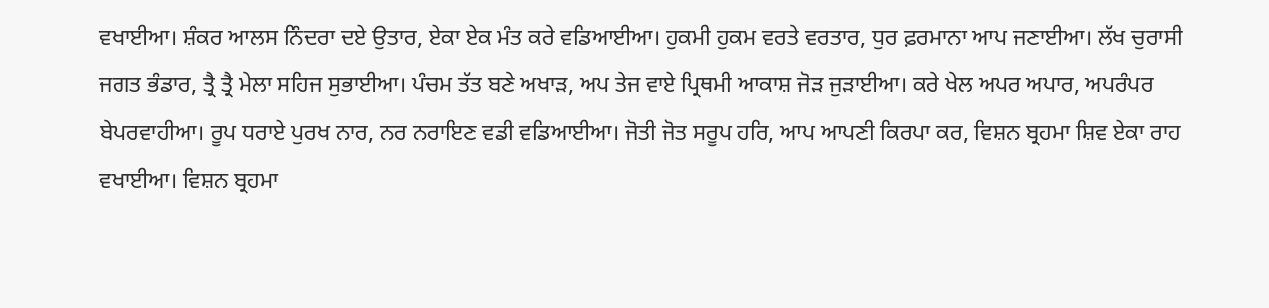ਵਖਾਈਆ। ਸ਼ੰਕਰ ਆਲਸ ਨਿੰਦਰਾ ਦਏ ਉਤਾਰ, ਏਕਾ ਏਕ ਮੰਤ ਕਰੇ ਵਡਿਆਈਆ। ਹੁਕਮੀ ਹੁਕਮ ਵਰਤੇ ਵਰਤਾਰ, ਧੁਰ ਫ਼ਰਮਾਨਾ ਆਪ ਜਣਾਈਆ। ਲੱਖ ਚੁਰਾਸੀ ਜਗਤ ਭੰਡਾਰ, ਤ੍ਰੈ ਤ੍ਰੈ ਮੇਲਾ ਸਹਿਜ ਸੁਭਾਈਆ। ਪੰਚਮ ਤੱਤ ਬਣੇ ਅਖਾੜ, ਅਪ ਤੇਜ ਵਾਏ ਪ੍ਰਿਥਮੀ ਆਕਾਸ਼ ਜੋੜ ਜੁੜਾਈਆ। ਕਰੇ ਖੇਲ ਅਪਰ ਅਪਾਰ, ਅਪਰੰਪਰ ਬੇਪਰਵਾਹੀਆ। ਰੂਪ ਧਰਾਏ ਪੁਰਖ ਨਾਰ, ਨਰ ਨਰਾਇਣ ਵਡੀ ਵਡਿਆਈਆ। ਜੋਤੀ ਜੋਤ ਸਰੂਪ ਹਰਿ, ਆਪ ਆਪਣੀ ਕਿਰਪਾ ਕਰ, ਵਿਸ਼ਨ ਬ੍ਰਹਮਾ ਸ਼ਿਵ ਏਕਾ ਰਾਹ ਵਖਾਈਆ। ਵਿਸ਼ਨ ਬ੍ਰਹਮਾ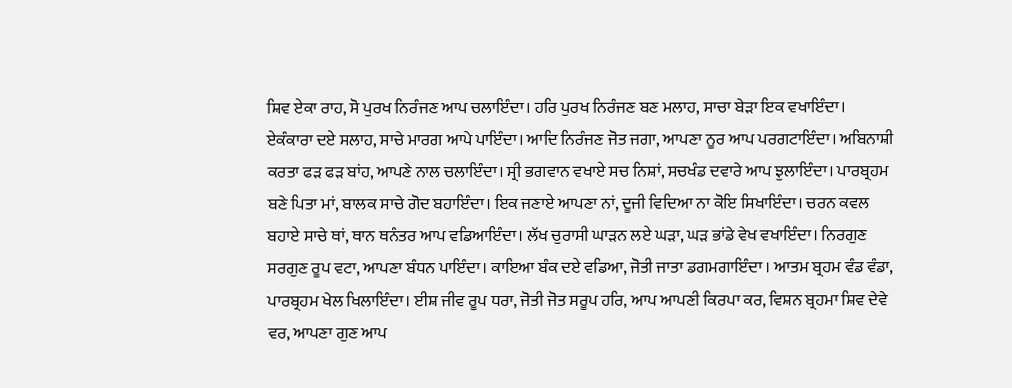ਸ਼ਿਵ ਏਕਾ ਰਾਹ, ਸੋ ਪੁਰਖ ਨਿਰੰਜਣ ਆਪ ਚਲਾਇੰਦਾ। ਹਰਿ ਪੁਰਖ ਨਿਰੰਜਣ ਬਣ ਮਲਾਹ, ਸਾਚਾ ਬੇੜਾ ਇਕ ਵਖਾਇੰਦਾ। ਏਕੰਕਾਰਾ ਦਏ ਸਲਾਹ, ਸਾਚੇ ਮਾਰਗ ਆਪੇ ਪਾਇੰਦਾ। ਆਦਿ ਨਿਰੰਜਣ ਜੋਤ ਜਗਾ, ਆਪਣਾ ਨੂਰ ਆਪ ਪਰਗਟਾਇੰਦਾ। ਅਬਿਨਾਸ਼ੀ ਕਰਤਾ ਫੜ ਫੜ ਬਾਂਹ, ਆਪਣੇ ਨਾਲ ਚਲਾਇੰਦਾ। ਸ੍ਰੀ ਭਗਵਾਨ ਵਖਾਏ ਸਚ ਨਿਸ਼ਾਂ, ਸਚਖੰਡ ਦਵਾਰੇ ਆਪ ਝੁਲਾਇੰਦਾ। ਪਾਰਬ੍ਰਹਮ ਬਣੇ ਪਿਤਾ ਮਾਂ, ਬਾਲਕ ਸਾਚੇ ਗੋਦ ਬਹਾਇੰਦਾ। ਇਕ ਜਣਾਏ ਆਪਣਾ ਨਾਂ, ਦੂਜੀ ਵਿਦਿਆ ਨਾ ਕੋਇ ਸਿਖਾਇੰਦਾ। ਚਰਨ ਕਵਲ ਬਹਾਏ ਸਾਚੇ ਥਾਂ, ਥਾਨ ਥਨੰਤਰ ਆਪ ਵਡਿਆਇੰਦਾ। ਲੱਖ ਚੁਰਾਸੀ ਘਾੜਨ ਲਏ ਘੜਾ, ਘੜ ਭਾਂਡੇ ਵੇਖ ਵਖਾਇੰਦਾ। ਨਿਰਗੁਣ ਸਰਗੁਣ ਰੂਪ ਵਟਾ, ਆਪਣਾ ਬੰਧਨ ਪਾਇੰਦਾ। ਕਾਇਆ ਬੰਕ ਦਏ ਵਡਿਆ, ਜੋਤੀ ਜਾਤਾ ਡਗਮਗਾਇੰਦਾ । ਆਤਮ ਬ੍ਰਹਮ ਵੰਡ ਵੰਡਾ, ਪਾਰਬ੍ਰਹਮ ਖੇਲ ਖਿਲਾਇੰਦਾ। ਈਸ਼ ਜੀਵ ਰੂਪ ਧਰਾ, ਜੋਤੀ ਜੋਤ ਸਰੂਪ ਹਰਿ, ਆਪ ਆਪਣੀ ਕਿਰਪਾ ਕਰ, ਵਿਸ਼ਨ ਬ੍ਰਹਮਾ ਸ਼ਿਵ ਦੇਵੇ ਵਰ, ਆਪਣਾ ਗੁਣ ਆਪ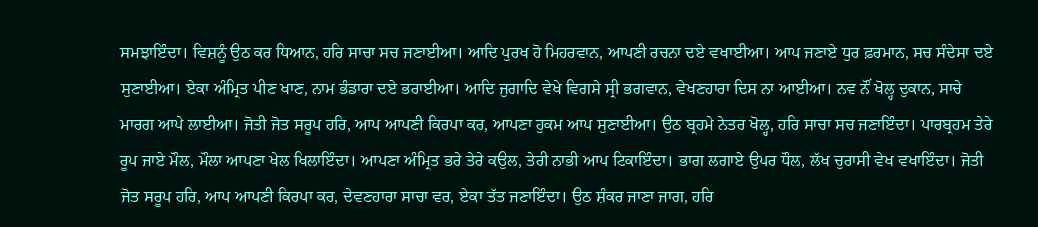ਸਮਝਾਇੰਦਾ। ਵਿਸ਼ਨੂੰ ਉਠ ਕਰ ਧਿਆਨ, ਹਰਿ ਸਾਚਾ ਸਚ ਜਣਾਈਆ। ਆਦਿ ਪੁਰਖ ਹੋ ਮਿਹਰਵਾਨ, ਆਪਣੀ ਰਚਨਾ ਦਏ ਵਖਾਈਆ। ਆਪ ਜਣਾਏ ਧੁਰ ਫ਼ਰਮਾਨ, ਸਚ ਸੰਦੇਸਾ ਦਏ ਸੁਣਾਈਆ। ਏਕਾ ਅੰਮ੍ਰਿਤ ਪੀਣ ਖਾਣ, ਨਾਮ ਭੰਡਾਰਾ ਦਏ ਭਰਾਈਆ। ਆਦਿ ਜੁਗਾਦਿ ਵੇਖੇ ਵਿਗਸੇ ਸ੍ਰੀ ਭਗਵਾਨ, ਵੇਖਣਹਾਰਾ ਦਿਸ ਨਾ ਆਈਆ। ਨਵ ਨੌਂ ਖੋਲ੍ਹ ਦੁਕਾਨ, ਸਾਚੇ ਮਾਰਗ ਆਪੇ ਲਾਈਆ। ਜੋਤੀ ਜੋਤ ਸਰੂਪ ਹਰਿ, ਆਪ ਆਪਣੀ ਕਿਰਪਾ ਕਰ, ਆਪਣਾ ਹੁਕਮ ਆਪ ਸੁਣਾਈਆ। ਉਠ ਬ੍ਰਹਮੇ ਨੇਤਰ ਖੋਲ੍ਹ, ਹਰਿ ਸਾਚਾ ਸਚ ਜਣਾਇੰਦਾ। ਪਾਰਬ੍ਰਹਮ ਤੇਰੇ ਰੂਪ ਜਾਏ ਮੌਲ, ਮੌਲਾ ਆਪਣਾ ਖੇਲ ਖਿਲਾਇੰਦਾ। ਆਪਣਾ ਅੰਮ੍ਰਿਤ ਭਰੇ ਤੇਰੇ ਕਉਲ, ਤੇਰੀ ਨਾਭੀ ਆਪ ਟਿਕਾਇੰਦਾ। ਭਾਗ ਲਗਾਏ ਉਪਰ ਧੌਲ, ਲੱਖ ਚੁਰਾਸੀ ਵੇਖ ਵਖਾਇੰਦਾ। ਜੋਤੀ ਜੋਤ ਸਰੂਪ ਹਰਿ, ਆਪ ਆਪਣੀ ਕਿਰਪਾ ਕਰ, ਦੇਵਣਹਾਰਾ ਸਾਚਾ ਵਰ, ਏਕਾ ਤੱਤ ਜਣਾਇੰਦਾ। ਉਠ ਸ਼ੰਕਰ ਜਾਣਾ ਜਾਗ, ਹਰਿ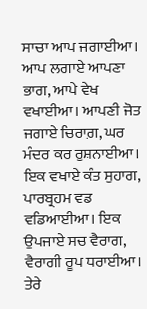ਸਾਚਾ ਆਪ ਜਗਾਈਆ। ਆਪ ਲਗਾਏ ਆਪਣਾ ਭਾਗ, ਆਪੇ ਵੇਖ ਵਖਾਈਆ। ਆਪਣੀ ਜੋਤ ਜਗਾਏ ਚਿਰਾਗ਼, ਘਰ ਮੰਦਰ ਕਰ ਰੁਸ਼ਨਾਈਆ। ਇਕ ਵਖਾਏ ਕੰਤ ਸੁਹਾਗ, ਪਾਰਬ੍ਰਹਮ ਵਡ ਵਡਿਆਈਆ। ਇਕ ਉਪਜਾਏ ਸਚ ਵੈਰਾਗ, ਵੈਰਾਗੀ ਰੂਪ ਧਰਾਈਆ। ਤੇਰੇ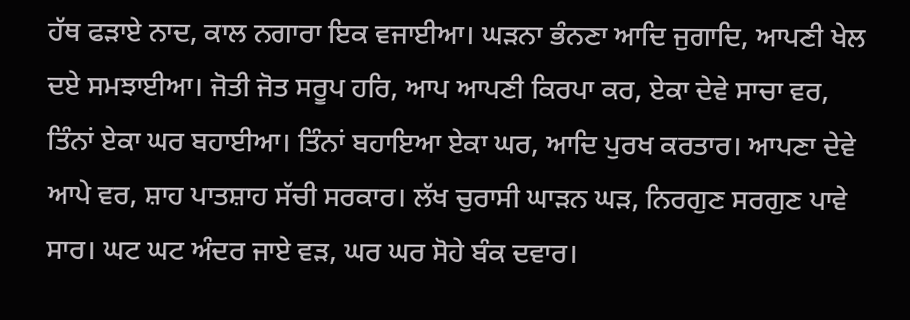ਹੱਥ ਫੜਾਏ ਨਾਦ, ਕਾਲ ਨਗਾਰਾ ਇਕ ਵਜਾਈਆ। ਘੜਨਾ ਭੰਨਣਾ ਆਦਿ ਜੁਗਾਦਿ, ਆਪਣੀ ਖੇਲ ਦਏ ਸਮਝਾਈਆ। ਜੋਤੀ ਜੋਤ ਸਰੂਪ ਹਰਿ, ਆਪ ਆਪਣੀ ਕਿਰਪਾ ਕਰ, ਏਕਾ ਦੇਵੇ ਸਾਚਾ ਵਰ, ਤਿੰਨਾਂ ਏਕਾ ਘਰ ਬਹਾਈਆ। ਤਿੰਨਾਂ ਬਹਾਇਆ ਏਕਾ ਘਰ, ਆਦਿ ਪੁਰਖ ਕਰਤਾਰ। ਆਪਣਾ ਦੇਵੇ ਆਪੇ ਵਰ, ਸ਼ਾਹ ਪਾਤਸ਼ਾਹ ਸੱਚੀ ਸਰਕਾਰ। ਲੱਖ ਚੁਰਾਸੀ ਘਾੜਨ ਘੜ, ਨਿਰਗੁਣ ਸਰਗੁਣ ਪਾਵੇ ਸਾਰ। ਘਟ ਘਟ ਅੰਦਰ ਜਾਏ ਵੜ, ਘਰ ਘਰ ਸੋਹੇ ਬੰਕ ਦਵਾਰ।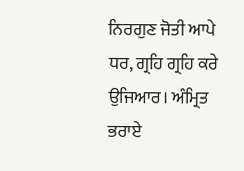ਨਿਰਗੁਣ ਜੋਤੀ ਆਪੇ ਧਰ, ਗ੍ਰਹਿ ਗ੍ਰਹਿ ਕਰੇ ਉਜਿਆਰ। ਅੰਮ੍ਰਿਤ ਭਰਾਏ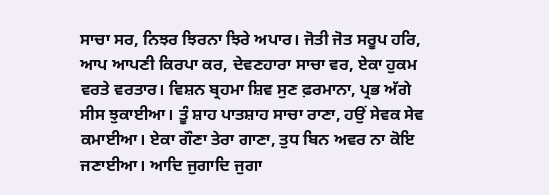ਸਾਚਾ ਸਰ, ਨਿਝਰ ਝਿਰਨਾ ਝਿਰੇ ਅਪਾਰ। ਜੋਤੀ ਜੋਤ ਸਰੂਪ ਹਰਿ, ਆਪ ਆਪਣੀ ਕਿਰਪਾ ਕਰ, ਦੇਵਣਹਾਰਾ ਸਾਚਾ ਵਰ, ਏਕਾ ਹੁਕਮ ਵਰਤੇ ਵਰਤਾਰ। ਵਿਸ਼ਨ ਬ੍ਰਹਮਾ ਸ਼ਿਵ ਸੁਣ ਫ਼ਰਮਾਨਾ, ਪ੍ਰਭ ਅੱਗੇ ਸੀਸ ਝੁਕਾਈਆ। ਤੂੰ ਸ਼ਾਹ ਪਾਤਸ਼ਾਹ ਸਾਚਾ ਰਾਣਾ, ਹਉਂ ਸੇਵਕ ਸੇਵ ਕਮਾਈਆ। ਏਕਾ ਗੌਣਾ ਤੇਰਾ ਗਾਣਾ, ਤੁਧ ਬਿਨ ਅਵਰ ਨਾ ਕੋਇ ਜਣਾਈਆ। ਆਦਿ ਜੁਗਾਦਿ ਜੁਗਾ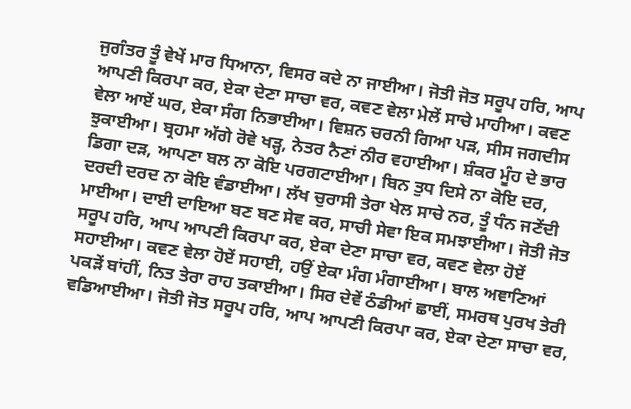ਜੁਗੰਤਰ ਤੂੰ ਵੇਖੇਂ ਮਾਰ ਧਿਆਨਾ, ਵਿਸਰ ਕਦੇ ਨਾ ਜਾਈਆ। ਜੋਤੀ ਜੋਤ ਸਰੂਪ ਹਰਿ, ਆਪ ਆਪਣੀ ਕਿਰਪਾ ਕਰ, ਏਕਾ ਦੇਣਾ ਸਾਚਾ ਵਰ, ਕਵਣ ਵੇਲਾ ਮੇਲੇਂ ਸਾਚੇ ਮਾਹੀਆ। ਕਵਣ ਵੇਲਾ ਆਏਂ ਘਰ, ਏਕਾ ਸੰਗ ਨਿਭਾਈਆ। ਵਿਸ਼ਨ ਚਰਨੀ ਗਿਆ ਪੜ, ਸੀਸ ਜਗਦੀਸ ਝੁਕਾਈਆ। ਬ੍ਰਹਮਾ ਅੱਗੇ ਰੋਵੇ ਖੜ੍ਹ, ਨੇਤਰ ਨੈਣਾਂ ਨੀਰ ਵਹਾਈਆ। ਸ਼ੰਕਰ ਮੂੰਹ ਦੇ ਭਾਰ ਡਿਗਾ ਦੜ, ਆਪਣਾ ਬਲ ਨਾ ਕੋਇ ਪਰਗਟਾਈਆ। ਬਿਨ ਤੁਧ ਦਿਸੇ ਨਾ ਕੋਇ ਦਰ, ਦਰਦੀ ਦਰਦ ਨਾ ਕੋਇ ਵੰਡਾਈਆ। ਲੱਖ ਚੁਰਾਸੀ ਤੇਰਾ ਖੇਲ ਸਾਚੇ ਨਰ, ਤੂੰ ਧੰਨ ਜਣੇਂਦੀ ਮਾਈਆ। ਦਾਈ ਦਾਇਆ ਬਣ ਬਣ ਸੇਵ ਕਰ, ਸਾਚੀ ਸੇਵਾ ਇਕ ਸਮਝਾਈਆ। ਜੋਤੀ ਜੋਤ ਸਰੂਪ ਹਰਿ, ਆਪ ਆਪਣੀ ਕਿਰਪਾ ਕਰ, ਏਕਾ ਦੇਣਾ ਸਾਚਾ ਵਰ, ਕਵਣ ਵੇਲਾ ਹੋਏਂ ਸਹਾਈਆ। ਕਵਣ ਵੇਲਾ ਹੋਏਂ ਸਹਾਈ, ਹਉਂ ਏਕਾ ਮੰਗ ਮੰਗਾਈਆ। ਬਾਲ ਅਞਾਣਿਆਂ ਪਕੜੇਂ ਬਾਂਹੀਂ, ਨਿਤ ਤੇਰਾ ਰਾਹ ਤਕਾਈਆ। ਸਿਰ ਦੇਵੇਂ ਠੰਡੀਆਂ ਛਾਈਂ, ਸਮਰਥ ਪੁਰਖ ਤੇਰੀ ਵਡਿਆਈਆ। ਜੋਤੀ ਜੋਤ ਸਰੂਪ ਹਰਿ, ਆਪ ਆਪਣੀ ਕਿਰਪਾ ਕਰ, ਏਕਾ ਦੇਣਾ ਸਾਚਾ ਵਰ,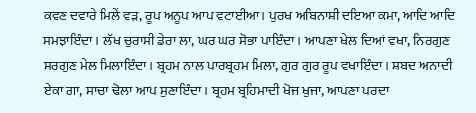ਕਵਣ ਦਵਾਰੇ ਮਿਲੇਂ ਵੜ, ਰੂਪ ਅਨੂਪ ਆਪ ਵਟਾਈਆ। ਪੁਰਖ ਅਬਿਨਾਸ਼ੀ ਦਇਆ ਕਮਾ, ਆਦਿ ਆਦਿ ਸਮਝਾਇੰਦਾ। ਲੱਖ ਚੁਰਾਸੀ ਡੇਰਾ ਲਾ, ਘਰ ਘਰ ਸੋਭਾ ਪਾਇੰਦਾ। ਆਪਣਾ ਖੇਲ ਦਿਆਂ ਵਖਾ, ਨਿਰਗੁਣ ਸਰਗੁਣ ਮੇਲ ਮਿਲਾਇੰਦਾ। ਬ੍ਰਹਮ ਨਾਲ ਪਾਰਬ੍ਰਹਮ ਮਿਲਾ, ਗੁਰ ਗੁਰ ਰੂਪ ਵਖਾਇੰਦਾ। ਸ਼ਬਦ ਅਨਾਦੀ ਏਕਾ ਗਾ, ਸਾਚਾ ਢੋਲਾ ਆਪ ਸੁਣਾਇੰਦਾ। ਬ੍ਰਹਮ ਬ੍ਰਹਿਮਾਦੀ ਖੋਜ ਖੁਜਾ, ਆਪਣਾ ਪਰਦਾ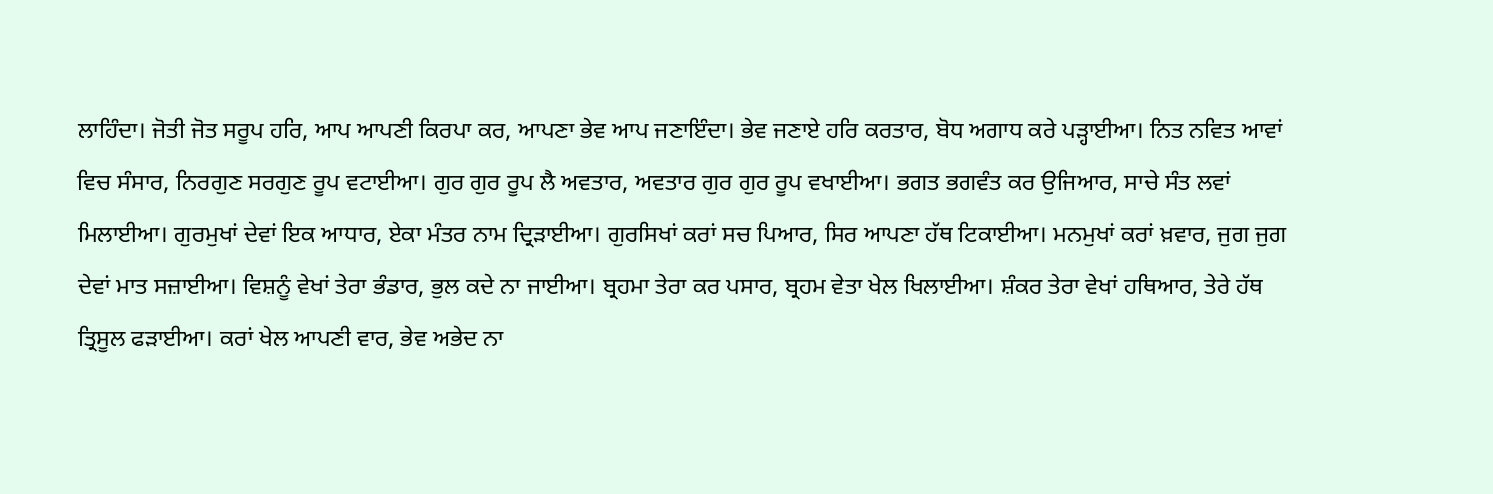ਲਾਹਿੰਦਾ। ਜੋਤੀ ਜੋਤ ਸਰੂਪ ਹਰਿ, ਆਪ ਆਪਣੀ ਕਿਰਪਾ ਕਰ, ਆਪਣਾ ਭੇਵ ਆਪ ਜਣਾਇੰਦਾ। ਭੇਵ ਜਣਾਏ ਹਰਿ ਕਰਤਾਰ, ਬੋਧ ਅਗਾਧ ਕਰੇ ਪੜ੍ਹਾਈਆ। ਨਿਤ ਨਵਿਤ ਆਵਾਂ ਵਿਚ ਸੰਸਾਰ, ਨਿਰਗੁਣ ਸਰਗੁਣ ਰੂਪ ਵਟਾਈਆ। ਗੁਰ ਗੁਰ ਰੂਪ ਲੈ ਅਵਤਾਰ, ਅਵਤਾਰ ਗੁਰ ਗੁਰ ਰੂਪ ਵਖਾਈਆ। ਭਗਤ ਭਗਵੰਤ ਕਰ ਉਜਿਆਰ, ਸਾਚੇ ਸੰਤ ਲਵਾਂ ਮਿਲਾਈਆ। ਗੁਰਮੁਖਾਂ ਦੇਵਾਂ ਇਕ ਆਧਾਰ, ਏਕਾ ਮੰਤਰ ਨਾਮ ਦ੍ਰਿੜਾਈਆ। ਗੁਰਸਿਖਾਂ ਕਰਾਂ ਸਚ ਪਿਆਰ, ਸਿਰ ਆਪਣਾ ਹੱਥ ਟਿਕਾਈਆ। ਮਨਮੁਖਾਂ ਕਰਾਂ ਖ਼ਵਾਰ, ਜੁਗ ਜੁਗ ਦੇਵਾਂ ਮਾਤ ਸਜ਼ਾਈਆ। ਵਿਸ਼ਨੂੰ ਵੇਖਾਂ ਤੇਰਾ ਭੰਡਾਰ, ਭੁਲ ਕਦੇ ਨਾ ਜਾਈਆ। ਬ੍ਰਹਮਾ ਤੇਰਾ ਕਰ ਪਸਾਰ, ਬ੍ਰਹਮ ਵੇਤਾ ਖੇਲ ਖਿਲਾਈਆ। ਸ਼ੰਕਰ ਤੇਰਾ ਵੇਖਾਂ ਹਥਿਆਰ, ਤੇਰੇ ਹੱਥ ਤ੍ਰਿਸੂਲ ਫੜਾਈਆ। ਕਰਾਂ ਖੇਲ ਆਪਣੀ ਵਾਰ, ਭੇਵ ਅਭੇਦ ਨਾ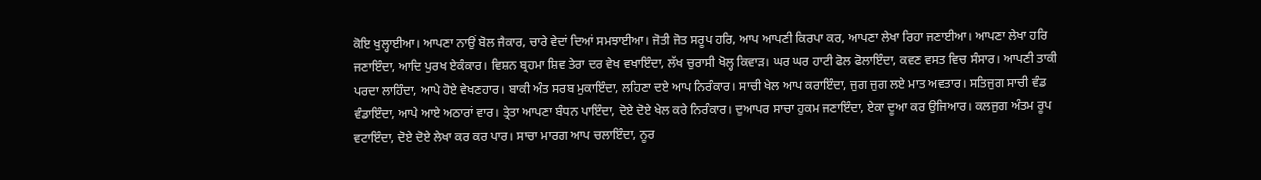ਕੋਇ ਖੁਲ੍ਹਾਈਆ। ਆਪਣਾ ਨਾਉਂ ਬੋਲ ਜੈਕਾਰ, ਚਾਰੇ ਵੇਦਾਂ ਦਿਆਂ ਸਮਝਾਈਆ। ਜੋਤੀ ਜੋਤ ਸਰੂਪ ਹਰਿ, ਆਪ ਆਪਣੀ ਕਿਰਪਾ ਕਰ, ਆਪਣਾ ਲੇਖਾ ਰਿਹਾ ਜਣਾਈਆ। ਆਪਣਾ ਲੇਖਾ ਹਰਿ ਜਣਾਇੰਦਾ, ਆਦਿ ਪੁਰਖ ਏਕੰਕਾਰ। ਵਿਸ਼ਨ ਬ੍ਰਹਮਾ ਸ਼ਿਵ ਤੇਰਾ ਦਰ ਵੇਖ ਵਖਾਇੰਦਾ, ਲੱਖ ਚੁਰਾਸੀ ਖੋਲ੍ਹ ਕਿਵਾੜ। ਘਰ ਘਰ ਹਾਟੀ ਫੋਲ ਫੋਲਾਇੰਦਾ, ਕਵਣ ਵਸਤ ਵਿਚ ਸੰਸਾਰ। ਆਪਣੀ ਤਾਕੀ ਪਰਦਾ ਲਾਹਿੰਦਾ, ਆਪੇ ਹੋਏ ਵੇਖਣਹਾਰ। ਬਾਕੀ ਅੰਤ ਸਰਬ ਮੁਕਾਇੰਦਾ, ਲਹਿਣਾ ਦਏ ਆਪ ਨਿਰੰਕਾਰ। ਸਾਚੀ ਖੇਲ ਆਪ ਕਰਾਇੰਦਾ, ਜੁਗ ਜੁਗ ਲਏ ਮਾਤ ਅਵਤਾਰ। ਸਤਿਜੁਗ ਸਾਚੀ ਵੰਡ ਵੰਡਾਇੰਦਾ, ਆਪੇ ਆਏ ਅਠਾਰਾਂ ਵਾਰ। ਤ੍ਰੇਤਾ ਆਪਣਾ ਬੰਧਨ ਪਾਇੰਦਾ, ਦੋਏ ਦੋਏ ਖੇਲ ਕਰੇ ਨਿਰੰਕਾਰ। ਦੁਆਪਰ ਸਾਚਾ ਹੁਕਮ ਜਣਾਇੰਦਾ, ਏਕਾ ਦੂਆ ਕਰ ਉਜਿਆਰ। ਕਲਜੁਗ ਅੰਤਮ ਰੂਪ ਵਟਾਇੰਦਾ, ਦੋਏ ਦੋਏ ਲੇਖਾ ਕਰ ਕਰ ਪਾਰ। ਸਾਚਾ ਮਾਰਗ ਆਪ ਚਲਾਇੰਦਾ, ਨੂਰ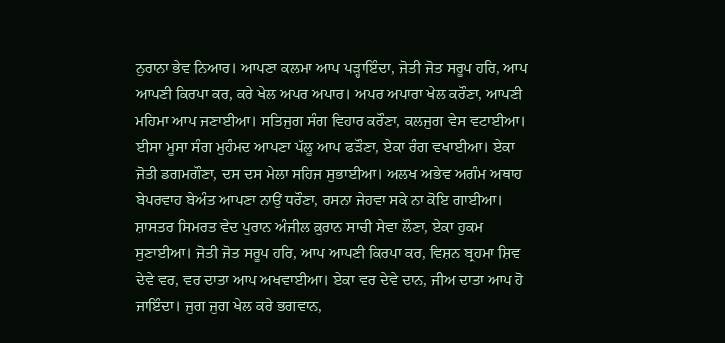ਨੁਰਾਨਾ ਭੇਵ ਨਿਆਰ। ਆਪਣਾ ਕਲਮਾ ਆਪ ਪੜ੍ਹਾਇੰਦਾ, ਜੋਤੀ ਜੋਤ ਸਰੂਪ ਹਰਿ, ਆਪ ਆਪਣੀ ਕਿਰਪਾ ਕਰ, ਕਰੇ ਖੇਲ ਅਪਰ ਅਪਾਰ। ਅਪਰ ਅਪਾਰਾ ਖੇਲ ਕਰੌਣਾ, ਆਪਣੀ ਮਹਿਮਾ ਆਪ ਜਣਾਈਆ। ਸਤਿਜੁਗ ਸੰਗ ਵਿਹਾਰ ਕਰੌਣਾ, ਕਲਜੁਗ ਵੇਸ ਵਟਾਈਆ। ਈਸਾ ਮੂਸਾ ਸੰਗ ਮੁਹੰਮਦ ਆਪਣਾ ਪੱਲੂ ਆਪ ਫੜੌਣਾ, ਏਕਾ ਰੰਗ ਵਖਾਈਆ। ਏਕਾ ਜੋਤੀ ਡਗਮਗੌਣਾ, ਦਸ ਦਸ ਮੇਲਾ ਸਹਿਜ ਸੁਭਾਈਆ। ਅਲਖ ਅਭੇਵ ਅਗੰਮ ਅਥਾਹ ਬੇਪਰਵਾਹ ਬੇਅੰਤ ਆਪਣਾ ਨਾਉਂ ਧਰੌਣਾ, ਰਸਨਾ ਜੇਹਵਾ ਸਕੇ ਨਾ ਕੋਇ ਗਾਈਆ। ਸ਼ਾਸਤਰ ਸਿਮਰਤ ਵੇਦ ਪੁਰਾਨ ਅੰਜੀਲ ਕ਼ੁਰਾਨ ਸਾਚੀ ਸੇਵਾ ਲੌਣਾ, ਏਕਾ ਹੁਕਮ ਸੁਣਾਈਆ। ਜੋਤੀ ਜੋਤ ਸਰੂਪ ਹਰਿ, ਆਪ ਆਪਣੀ ਕਿਰਪਾ ਕਰ, ਵਿਸ਼ਨ ਬ੍ਰਹਮਾ ਸ਼ਿਵ ਦੇਵੇ ਵਰ, ਵਰ ਦਾਤਾ ਆਪ ਅਖਵਾਈਆ। ਏਕਾ ਵਰ ਦੇਵੇ ਦਾਨ, ਜੀਅ ਦਾਤਾ ਆਪ ਹੋ ਜਾਇੰਦਾ। ਜੁਗ ਜੁਗ ਖੇਲ ਕਰੇ ਭਗਵਾਨ,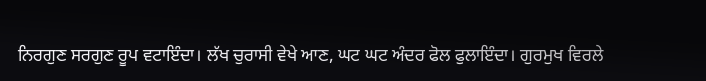ਨਿਰਗੁਣ ਸਰਗੁਣ ਰੂਪ ਵਟਾਇੰਦਾ। ਲੱਖ ਚੁਰਾਸੀ ਵੇਖੇ ਆਣ, ਘਟ ਘਟ ਅੰਦਰ ਫੋਲ ਫੁਲਾਇੰਦਾ। ਗੁਰਮੁਖ ਵਿਰਲੇ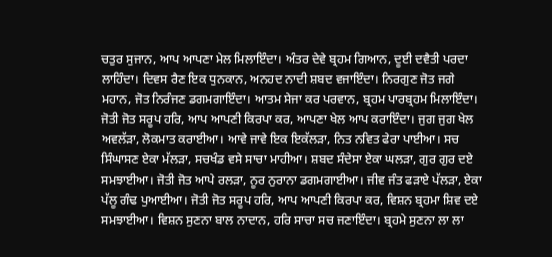ਚਤੁਰ ਸੁਜਾਨ, ਆਪ ਆਪਣਾ ਮੇਲ ਮਿਲਾਇੰਦਾ। ਅੰਤਰ ਦੇਵੇ ਬ੍ਰਹਮ ਗਿਆਨ, ਦੂਈ ਦਵੈਤੀ ਪਰਦਾ ਲਾਹਿੰਦਾ। ਦਿਵਸ ਰੈਣ ਇਕ ਧੁਨਕਾਨ, ਅਨਹਦ ਨਾਦੀ ਸ਼ਬਦ ਵਜਾਇੰਦਾ। ਨਿਰਗੁਣ ਜੋਤ ਜਗੇ ਮਹਾਨ, ਜੋਤ ਨਿਰੰਜਣ ਡਗਮਗਾਇੰਦਾ। ਆਤਮ ਸੇਜਾ ਕਰ ਪਰਵਾਨ, ਬ੍ਰਹਮ ਪਾਰਬ੍ਰਹਮ ਮਿਲਾਇੰਦਾ। ਜੋਤੀ ਜੋਤ ਸਰੂਪ ਹਰਿ, ਆਪ ਆਪਣੀ ਕਿਰਪਾ ਕਰ, ਆਪਣਾ ਖੇਲ ਆਪ ਕਰਾਇੰਦਾ। ਜੁਗ ਜੁਗ ਖੇਲ ਅਵਲੱੜਾ, ਲੋਕਮਾਤ ਕਰਾਈਆ। ਆਵੇ ਜਾਵੇ ਇਕ ਇਕੱਲੜਾ, ਨਿਤ ਨਵਿਤ ਫੇਰਾ ਪਾਈਆ। ਸਚ ਸਿੰਘਾਸਣ ਏਕਾ ਮੱਲੜਾ, ਸਚਖੰਡ ਵਸੇ ਸਾਚਾ ਮਾਹੀਆ। ਸ਼ਬਦ ਸੰਦੇਸਾ ਏਕਾ ਘਲੜਾ, ਗੁਰ ਗੁਰ ਦਏ ਸਮਝਾਈਆ। ਜੋਤੀ ਜੋਤ ਆਪੇ ਰਲੜਾ, ਨੂਰ ਨੁਰਾਨਾ ਡਗਮਗਾਈਆ। ਜੀਵ ਜੰਤ ਫੜਾਏ ਪੱਲੜਾ, ਏਕਾ ਪੱਲੂ ਗੰਢ ਪੁਆਈਆ। ਜੋਤੀ ਜੋਤ ਸਰੂਪ ਹਰਿ, ਆਪ ਆਪਣੀ ਕਿਰਪਾ ਕਰ, ਵਿਸ਼ਨ ਬ੍ਰਹਮਾ ਸ਼ਿਵ ਦਏ ਸਮਝਾਈਆ। ਵਿਸ਼ਨ ਸੁਣਨਾ ਬਾਲ ਨਾਦਾਨ, ਹਰਿ ਸਾਚਾ ਸਚ ਜਣਾਇੰਦਾ। ਬ੍ਰਹਮੇ ਸੁਣਨਾ ਲਾ ਲਾ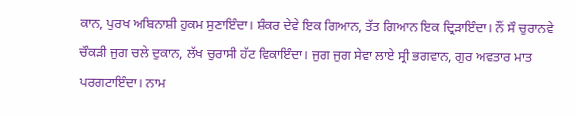ਕਾਨ, ਪੁਰਖ ਅਬਿਨਾਸ਼ੀ ਹੁਕਮ ਸੁਣਾਇੰਦਾ। ਸ਼ੰਕਰ ਦੇਵੇ ਇਕ ਗਿਆਨ, ਤੱਤ ਗਿਆਨ ਇਕ ਦ੍ਰਿੜਾਇੰਦਾ। ਨੌਂ ਸੌ ਚੁਰਾਨਵੇ ਚੌਕੜੀ ਜੁਗ ਚਲੇ ਦੁਕਾਨ, ਲੱਖ ਚੁਰਾਸੀ ਹੱਟ ਵਿਕਾਇੰਦਾ। ਜੁਗ ਜੁਗ ਸੇਵਾ ਲਾਏ ਸ੍ਰੀ ਭਗਵਾਨ, ਗੁਰ ਅਵਤਾਰ ਮਾਤ ਪਰਗਟਾਇੰਦਾ। ਨਾਮ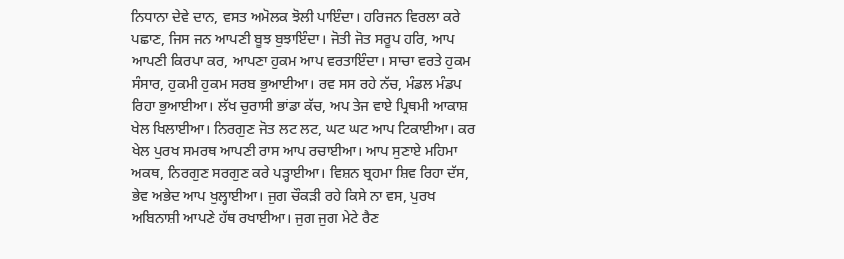ਨਿਧਾਨਾ ਦੇਵੇ ਦਾਨ, ਵਸਤ ਅਮੋਲਕ ਝੋਲੀ ਪਾਇੰਦਾ। ਹਰਿਜਨ ਵਿਰਲਾ ਕਰੇ ਪਛਾਣ, ਜਿਸ ਜਨ ਆਪਣੀ ਬੂਝ ਬੁਝਾਇੰਦਾ। ਜੋਤੀ ਜੋਤ ਸਰੂਪ ਹਰਿ, ਆਪ ਆਪਣੀ ਕਿਰਪਾ ਕਰ, ਆਪਣਾ ਹੁਕਮ ਆਪ ਵਰਤਾਇੰਦਾ। ਸਾਚਾ ਵਰਤੇ ਹੁਕਮ ਸੰਸਾਰ, ਹੁਕਮੀ ਹੁਕਮ ਸਰਬ ਭੁਆਈਆ। ਰਵ ਸਸ ਰਹੇ ਨੱਚ, ਮੰਡਲ ਮੰਡਪ ਰਿਹਾ ਭੁਆਈਆ। ਲੱਖ ਚੁਰਾਸੀ ਭਾਂਡਾ ਕੱਚ, ਅਪ ਤੇਜ ਵਾਏ ਪ੍ਰਿਥਮੀ ਆਕਾਸ਼ ਖੇਲ ਖਿਲਾਈਆ। ਨਿਰਗੁਣ ਜੋਤ ਲਟ ਲਟ, ਘਟ ਘਟ ਆਪ ਟਿਕਾਈਆ। ਕਰ ਖੇਲ ਪੁਰਖ ਸਮਰਥ ਆਪਣੀ ਰਾਸ ਆਪ ਰਚਾਈਆ। ਆਪ ਸੁਣਾਏ ਮਹਿਮਾ ਅਕਥ, ਨਿਰਗੁਣ ਸਰਗੁਣ ਕਰੇ ਪੜ੍ਹਾਈਆ। ਵਿਸ਼ਨ ਬ੍ਰਹਮਾ ਸ਼ਿਵ ਰਿਹਾ ਦੱਸ, ਭੇਵ ਅਭੇਦ ਆਪ ਖੁਲ੍ਹਾਈਆ। ਜੁਗ ਚੌਕੜੀ ਰਹੇ ਕਿਸੇ ਨਾ ਵਸ, ਪੁਰਖ ਅਬਿਨਾਸ਼ੀ ਆਪਣੇ ਹੱਥ ਰਖਾਈਆ। ਜੁਗ ਜੁਗ ਮੇਟੇ ਰੈਣ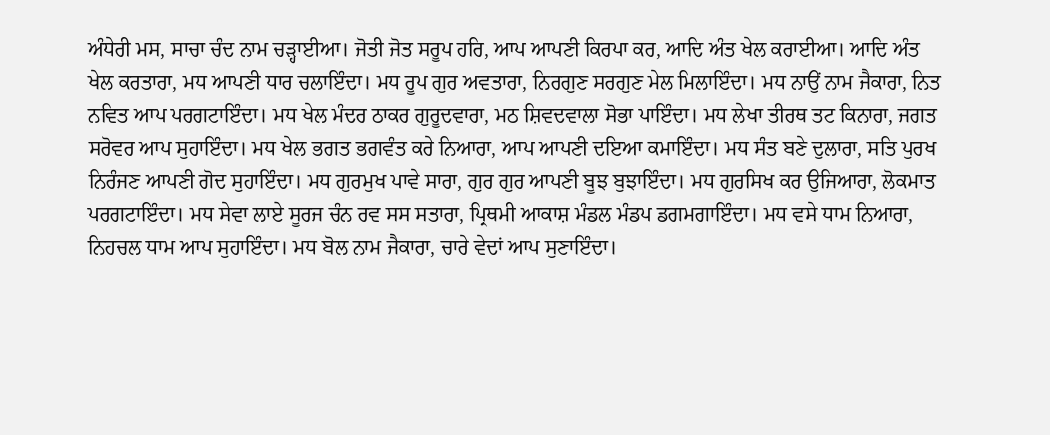ਅੰਧੇਰੀ ਮਸ, ਸਾਚਾ ਚੰਦ ਨਾਮ ਚੜ੍ਹਾਈਆ। ਜੋਤੀ ਜੋਤ ਸਰੂਪ ਹਰਿ, ਆਪ ਆਪਣੀ ਕਿਰਪਾ ਕਰ, ਆਦਿ ਅੰਤ ਖੇਲ ਕਰਾਈਆ। ਆਦਿ ਅੰਤ ਖੇਲ ਕਰਤਾਰਾ, ਮਧ ਆਪਣੀ ਧਾਰ ਚਲਾਇੰਦਾ। ਮਧ ਰੂਪ ਗੁਰ ਅਵਤਾਰਾ, ਨਿਰਗੁਣ ਸਰਗੁਣ ਮੇਲ ਮਿਲਾਇੰਦਾ। ਮਧ ਨਾਉਂ ਨਾਮ ਜੈਕਾਰਾ, ਨਿਤ ਨਵਿਤ ਆਪ ਪਰਗਟਾਇੰਦਾ। ਮਧ ਖੇਲ ਮੰਦਰ ਠਾਕਰ ਗੁਰੂਦਵਾਰਾ, ਮਠ ਸ਼ਿਵਦਵਾਲਾ ਸੋਭਾ ਪਾਇੰਦਾ। ਮਧ ਲੇਖਾ ਤੀਰਥ ਤਟ ਕਿਨਾਰਾ, ਜਗਤ ਸਰੋਵਰ ਆਪ ਸੁਹਾਇੰਦਾ। ਮਧ ਖੇਲ ਭਗਤ ਭਗਵੰਤ ਕਰੇ ਨਿਆਰਾ, ਆਪ ਆਪਣੀ ਦਇਆ ਕਮਾਇੰਦਾ। ਮਧ ਸੰਤ ਬਣੇ ਦੁਲਾਰਾ, ਸਤਿ ਪੁਰਖ ਨਿਰੰਜਣ ਆਪਣੀ ਗੋਦ ਸੁਹਾਇੰਦਾ। ਮਧ ਗੁਰਮੁਖ ਪਾਵੇ ਸਾਰਾ, ਗੁਰ ਗੁਰ ਆਪਣੀ ਬੂਝ ਬੁਝਾਇੰਦਾ। ਮਧ ਗੁਰਸਿਖ ਕਰ ਉਜਿਆਰਾ, ਲੋਕਮਾਤ ਪਰਗਟਾਇੰਦਾ। ਮਧ ਸੇਵਾ ਲਾਏ ਸੂਰਜ ਚੰਨ ਰਵ ਸਸ ਸਤਾਰਾ, ਪ੍ਰਿਥਮੀ ਆਕਾਸ਼ ਮੰਡਲ ਮੰਡਪ ਡਗਮਗਾਇੰਦਾ। ਮਧ ਵਸੇ ਧਾਮ ਨਿਆਰਾ, ਨਿਹਚਲ ਧਾਮ ਆਪ ਸੁਹਾਇੰਦਾ। ਮਧ ਬੋਲ ਨਾਮ ਜੈਕਾਰਾ, ਚਾਰੇ ਵੇਦਾਂ ਆਪ ਸੁਣਾਇੰਦਾ।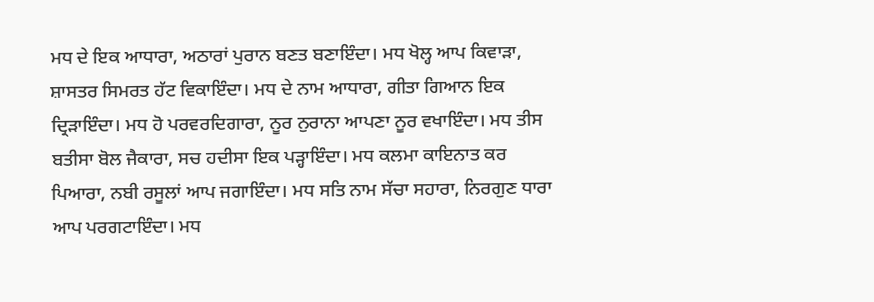ਮਧ ਦੇ ਇਕ ਆਧਾਰਾ, ਅਠਾਰਾਂ ਪੁਰਾਨ ਬਣਤ ਬਣਾਇੰਦਾ। ਮਧ ਖੋਲ੍ਹ ਆਪ ਕਿਵਾੜਾ, ਸ਼ਾਸਤਰ ਸਿਮਰਤ ਹੱਟ ਵਿਕਾਇੰਦਾ। ਮਧ ਦੇ ਨਾਮ ਆਧਾਰਾ, ਗੀਤਾ ਗਿਆਨ ਇਕ ਦ੍ਰਿੜਾਇੰਦਾ। ਮਧ ਹੋ ਪਰਵਰਦਿਗਾਰਾ, ਨੂਰ ਨੁਰਾਨਾ ਆਪਣਾ ਨੂਰ ਵਖਾਇੰਦਾ। ਮਧ ਤੀਸ ਬਤੀਸਾ ਬੋਲ ਜੈਕਾਰਾ, ਸਚ ਹਦੀਸਾ ਇਕ ਪੜ੍ਹਾਇੰਦਾ। ਮਧ ਕਲਮਾ ਕਾਇਨਾਤ ਕਰ ਪਿਆਰਾ, ਨਬੀ ਰਸੂਲਾਂ ਆਪ ਜਗਾਇੰਦਾ। ਮਧ ਸਤਿ ਨਾਮ ਸੱਚਾ ਸਹਾਰਾ, ਨਿਰਗੁਣ ਧਾਰਾ ਆਪ ਪਰਗਟਾਇੰਦਾ। ਮਧ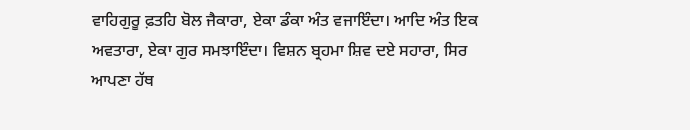ਵਾਹਿਗੁਰੂ ਫ਼ਤਹਿ ਬੋਲ ਜੈਕਾਰਾ, ਏਕਾ ਡੰਕਾ ਅੰਤ ਵਜਾਇੰਦਾ। ਆਦਿ ਅੰਤ ਇਕ ਅਵਤਾਰਾ, ਏਕਾ ਗੁਰ ਸਮਝਾਇੰਦਾ। ਵਿਸ਼ਨ ਬ੍ਰਹਮਾ ਸ਼ਿਵ ਦਏ ਸਹਾਰਾ, ਸਿਰ ਆਪਣਾ ਹੱਥ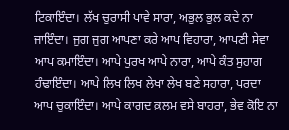ਟਿਕਾਇੰਦਾ। ਲੱਖ ਚੁਰਾਸੀ ਪਾਵੇ ਸਾਰਾ, ਅਭੁਲ ਭੁਲ ਕਦੇ ਨਾ ਜਾਇੰਦਾ। ਜੁਗ ਜੁਗ ਆਪਣਾ ਕਰੇ ਆਪ ਵਿਹਾਰਾ, ਆਪਣੀ ਸੇਵਾ ਆਪ ਕਮਾਇੰਦਾ। ਆਪੇ ਪੁਰਖ ਆਪੇ ਨਾਰਾ, ਆਪੇ ਕੰਤ ਸੁਹਾਗ ਹੰਢਾਇੰਦਾ। ਆਪੇ ਲਿਖ ਲਿਖ ਲੇਖਾ ਲੇਖ ਬਣੇ ਸਹਾਰਾ, ਪਰਦਾ ਆਪ ਚੁਕਾਇੰਦਾ। ਆਪੇ ਕਾਗਦ ਕ਼ਲਮ ਵਸੇ ਬਾਹਰਾ, ਭੇਵ ਕੋਇ ਨਾ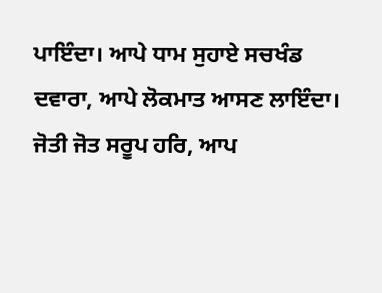ਪਾਇੰਦਾ। ਆਪੇ ਧਾਮ ਸੁਹਾਏ ਸਚਖੰਡ ਦਵਾਰਾ, ਆਪੇ ਲੋਕਮਾਤ ਆਸਣ ਲਾਇੰਦਾ। ਜੋਤੀ ਜੋਤ ਸਰੂਪ ਹਰਿ, ਆਪ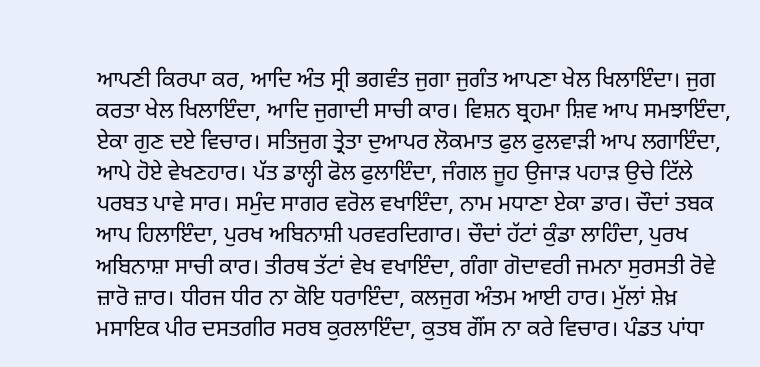ਆਪਣੀ ਕਿਰਪਾ ਕਰ, ਆਦਿ ਅੰਤ ਸ੍ਰੀ ਭਗਵੰਤ ਜੁਗਾ ਜੁਗੰਤ ਆਪਣਾ ਖੇਲ ਖਿਲਾਇੰਦਾ। ਜੁਗ ਕਰਤਾ ਖੇਲ ਖਿਲਾਇੰਦਾ, ਆਦਿ ਜੁਗਾਦੀ ਸਾਚੀ ਕਾਰ। ਵਿਸ਼ਨ ਬ੍ਰਹਮਾ ਸ਼ਿਵ ਆਪ ਸਮਝਾਇੰਦਾ, ਏਕਾ ਗੁਣ ਦਏ ਵਿਚਾਰ। ਸਤਿਜੁਗ ਤ੍ਰੇਤਾ ਦੁਆਪਰ ਲੋਕਮਾਤ ਫੁਲ ਫੁਲਵਾੜੀ ਆਪ ਲਗਾਇੰਦਾ, ਆਪੇ ਹੋਏ ਵੇਖਣਹਾਰ। ਪੱਤ ਡਾਲ੍ਹੀ ਫੋਲ ਫੁਲਾਇੰਦਾ, ਜੰਗਲ ਜੂਹ ਉਜਾੜ ਪਹਾੜ ਉਚੇ ਟਿੱਲੇ ਪਰਬਤ ਪਾਵੇ ਸਾਰ। ਸਮੁੰਦ ਸਾਗਰ ਵਰੋਲ ਵਖਾਇੰਦਾ, ਨਾਮ ਮਧਾਣਾ ਏਕਾ ਡਾਰ। ਚੌਦਾਂ ਤਬਕ ਆਪ ਹਿਲਾਇੰਦਾ, ਪੁਰਖ ਅਬਿਨਾਸ਼ੀ ਪਰਵਰਦਿਗਾਰ। ਚੌਦਾਂ ਹੱਟਾਂ ਕੁੰਡਾ ਲਾਹਿੰਦਾ, ਪੁਰਖ ਅਬਿਨਾਸ਼ਾ ਸਾਚੀ ਕਾਰ। ਤੀਰਥ ਤੱਟਾਂ ਵੇਖ ਵਖਾਇੰਦਾ, ਗੰਗਾ ਗੋਦਾਵਰੀ ਜਮਨਾ ਸੁਰਸਤੀ ਰੋਵੇ ਜ਼ਾਰੋ ਜ਼ਾਰ। ਧੀਰਜ ਧੀਰ ਨਾ ਕੋਇ ਧਰਾਇੰਦਾ, ਕਲਜੁਗ ਅੰਤਮ ਆਈ ਹਾਰ। ਮੁੱਲਾਂ ਸ਼ੇਖ਼ ਮਸਾਇਕ ਪੀਰ ਦਸਤਗੀਰ ਸਰਬ ਕੁਰਲਾਇੰਦਾ, ਕੁਤਬ ਗੌਂਸ ਨਾ ਕਰੇ ਵਿਚਾਰ। ਪੰਡਤ ਪਾਂਧਾ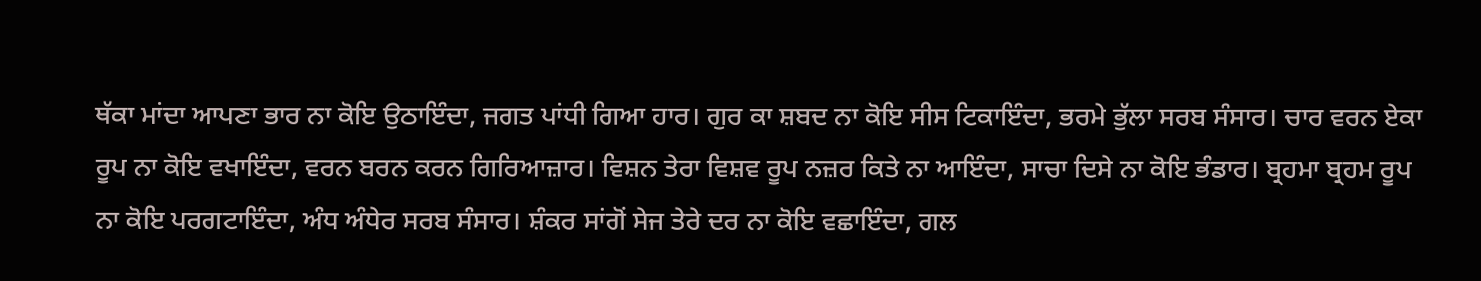ਥੱਕਾ ਮਾਂਦਾ ਆਪਣਾ ਭਾਰ ਨਾ ਕੋਇ ਉਠਾਇੰਦਾ, ਜਗਤ ਪਾਂਧੀ ਗਿਆ ਹਾਰ। ਗੁਰ ਕਾ ਸ਼ਬਦ ਨਾ ਕੋਇ ਸੀਸ ਟਿਕਾਇੰਦਾ, ਭਰਮੇ ਭੁੱਲਾ ਸਰਬ ਸੰਸਾਰ। ਚਾਰ ਵਰਨ ਏਕਾ ਰੂਪ ਨਾ ਕੋਇ ਵਖਾਇੰਦਾ, ਵਰਨ ਬਰਨ ਕਰਨ ਗਿਰਿਆਜ਼ਾਰ। ਵਿਸ਼ਨ ਤੇਰਾ ਵਿਸ਼ਵ ਰੂਪ ਨਜ਼ਰ ਕਿਤੇ ਨਾ ਆਇੰਦਾ, ਸਾਚਾ ਦਿਸੇ ਨਾ ਕੋਇ ਭੰਡਾਰ। ਬ੍ਰਹਮਾ ਬ੍ਰਹਮ ਰੂਪ ਨਾ ਕੋਇ ਪਰਗਟਾਇੰਦਾ, ਅੰਧ ਅੰਧੇਰ ਸਰਬ ਸੰਸਾਰ। ਸ਼ੰਕਰ ਸਾਂਗੋਂ ਸੇਜ ਤੇਰੇ ਦਰ ਨਾ ਕੋਇ ਵਛਾਇੰਦਾ, ਗਲ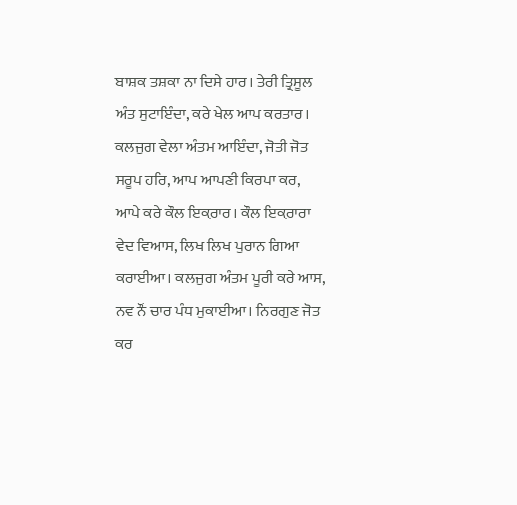ਬਾਸ਼ਕ ਤਸ਼ਕਾ ਨਾ ਦਿਸੇ ਹਾਰ। ਤੇਰੀ ਤ੍ਰਿਸੂਲ ਅੰਤ ਸੁਟਾਇੰਦਾ, ਕਰੇ ਖੇਲ ਆਪ ਕਰਤਾਰ। ਕਲਜੁਗ ਵੇਲਾ ਅੰਤਮ ਆਇੰਦਾ, ਜੋਤੀ ਜੋਤ ਸਰੂਪ ਹਰਿ, ਆਪ ਆਪਣੀ ਕਿਰਪਾ ਕਰ, ਆਪੇ ਕਰੇ ਕੌਲ ਇਕ਼ਰਾਰ। ਕੌਲ ਇਕ਼ਰਾਰਾ ਵੇਦ ਵਿਆਸ, ਲਿਖ ਲਿਖ ਪੁਰਾਨ ਗਿਆ ਕਰਾਈਆ। ਕਲਜੁਗ ਅੰਤਮ ਪੂਰੀ ਕਰੇ ਆਸ, ਨਵ ਨੌਂ ਚਾਰ ਪੰਧ ਮੁਕਾਈਆ। ਨਿਰਗੁਣ ਜੋਤ ਕਰ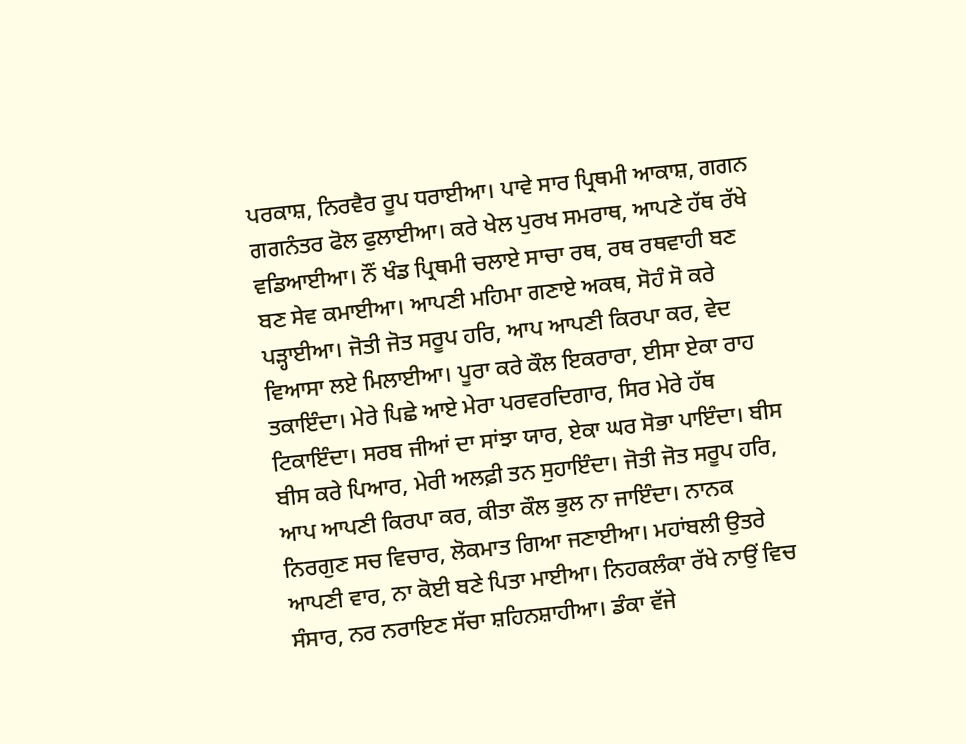ਪਰਕਾਸ਼, ਨਿਰਵੈਰ ਰੂਪ ਧਰਾਈਆ। ਪਾਵੇ ਸਾਰ ਪ੍ਰਿਥਮੀ ਆਕਾਸ਼, ਗਗਨ ਗਗਨੰਤਰ ਫੋਲ ਫੁਲਾਈਆ। ਕਰੇ ਖੇਲ ਪੁਰਖ ਸਮਰਾਥ, ਆਪਣੇ ਹੱਥ ਰੱਖੇ ਵਡਿਆਈਆ। ਨੌਂ ਖੰਡ ਪ੍ਰਿਥਮੀ ਚਲਾਏ ਸਾਚਾ ਰਥ, ਰਥ ਰਥਵਾਹੀ ਬਣ ਬਣ ਸੇਵ ਕਮਾਈਆ। ਆਪਣੀ ਮਹਿਮਾ ਗਣਾਏ ਅਕਥ, ਸੋਹੰ ਸੋ ਕਰੇ ਪੜ੍ਹਾਈਆ। ਜੋਤੀ ਜੋਤ ਸਰੂਪ ਹਰਿ, ਆਪ ਆਪਣੀ ਕਿਰਪਾ ਕਰ, ਵੇਦ ਵਿਆਸਾ ਲਏ ਮਿਲਾਈਆ। ਪੂਰਾ ਕਰੇ ਕੌਲ ਇਕਰਾਰਾ, ਈਸਾ ਏਕਾ ਰਾਹ ਤਕਾਇੰਦਾ। ਮੇਰੇ ਪਿਛੇ ਆਏ ਮੇਰਾ ਪਰਵਰਦਿਗਾਰ, ਸਿਰ ਮੇਰੇ ਹੱਥ ਟਿਕਾਇੰਦਾ। ਸਰਬ ਜੀਆਂ ਦਾ ਸਾਂਝਾ ਯਾਰ, ਏਕਾ ਘਰ ਸੋਭਾ ਪਾਇੰਦਾ। ਬੀਸ ਬੀਸ ਕਰੇ ਪਿਆਰ, ਮੇਰੀ ਅਲਫ਼ੀ ਤਨ ਸੁਹਾਇੰਦਾ। ਜੋਤੀ ਜੋਤ ਸਰੂਪ ਹਰਿ, ਆਪ ਆਪਣੀ ਕਿਰਪਾ ਕਰ, ਕੀਤਾ ਕੌਲ ਭੁਲ ਨਾ ਜਾਇੰਦਾ। ਨਾਨਕ ਨਿਰਗੁਣ ਸਚ ਵਿਚਾਰ, ਲੋਕਮਾਤ ਗਿਆ ਜਣਾਈਆ। ਮਹਾਂਬਲੀ ਉਤਰੇ ਆਪਣੀ ਵਾਰ, ਨਾ ਕੋਈ ਬਣੇ ਪਿਤਾ ਮਾਈਆ। ਨਿਹਕਲੰਕਾ ਰੱਖੇ ਨਾਉਂ ਵਿਚ ਸੰਸਾਰ, ਨਰ ਨਰਾਇਣ ਸੱਚਾ ਸ਼ਹਿਨਸ਼ਾਹੀਆ। ਡੰਕਾ ਵੱਜੇ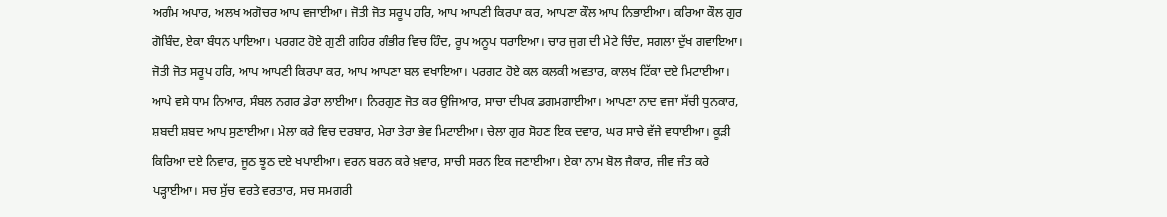ਅਗੰਮ ਅਪਾਰ, ਅਲਖ ਅਗੋਚਰ ਆਪ ਵਜਾਈਆ। ਜੋਤੀ ਜੋਤ ਸਰੂਪ ਹਰਿ, ਆਪ ਆਪਣੀ ਕਿਰਪਾ ਕਰ, ਆਪਣਾ ਕੌਲ ਆਪ ਨਿਭਾਈਆ। ਕਰਿਆ ਕੌਲ ਗੁਰ ਗੋਬਿੰਦ, ਏਕਾ ਬੰਧਨ ਪਾਇਆ। ਪਰਗਟ ਹੋਏ ਗੁਣੀ ਗਹਿਰ ਗੰਭੀਰ ਵਿਚ ਹਿੰਦ, ਰੂਪ ਅਨੂਪ ਧਰਾਇਆ। ਚਾਰ ਜੁਗ ਦੀ ਮੇਟੇ ਚਿੰਦ, ਸਗਲਾ ਦੁੱਖ ਗਵਾਇਆ। ਜੋਤੀ ਜੋਤ ਸਰੂਪ ਹਰਿ, ਆਪ ਆਪਣੀ ਕਿਰਪਾ ਕਰ, ਆਪ ਆਪਣਾ ਬਲ ਵਖਾਇਆ। ਪਰਗਟ ਹੋਏ ਕਲ ਕਲਕੀ ਅਵਤਾਰ, ਕਾਲਖ ਟਿੱਕਾ ਦਏ ਮਿਟਾਈਆ। ਆਪੇ ਵਸੇ ਧਾਮ ਨਿਆਰ, ਸੰਬਲ ਨਗਰ ਡੇਰਾ ਲਾਈਆ। ਨਿਰਗੁਣ ਜੋਤ ਕਰ ਉਜਿਆਰ, ਸਾਚਾ ਦੀਪਕ ਡਗਮਗਾਈਆ। ਆਪਣਾ ਨਾਦ ਵਜਾ ਸੱਚੀ ਧੁਨਕਾਰ, ਸ਼ਬਦੀ ਸ਼ਬਦ ਆਪ ਸੁਣਾਈਆ। ਮੇਲਾ ਕਰੇ ਵਿਚ ਦਰਬਾਰ, ਮੇਰਾ ਤੇਰਾ ਭੇਵ ਮਿਟਾਈਆ। ਚੇਲਾ ਗੁਰ ਸੋਹਣ ਇਕ ਦਵਾਰ, ਘਰ ਸਾਚੇ ਵੱਜੇ ਵਧਾਈਆ। ਕੂੜੀ ਕਿਰਿਆ ਦਏ ਨਿਵਾਰ, ਜੂਠ ਝੂਠ ਦਏ ਖਪਾਈਆ। ਵਰਨ ਬਰਨ ਕਰੇ ਖ਼ਵਾਰ, ਸਾਚੀ ਸਰਨ ਇਕ ਜਣਾਈਆ। ਏਕਾ ਨਾਮ ਬੋਲ ਜੈਕਾਰ, ਜੀਵ ਜੰਤ ਕਰੇ ਪੜ੍ਹਾਈਆ। ਸਚ ਸੁੱਚ ਵਰਤੇ ਵਰਤਾਰ, ਸਚ ਸਮਗਰੀ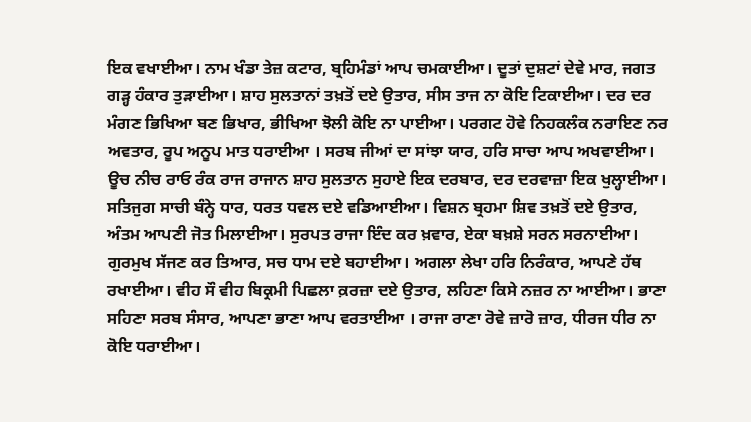ਇਕ ਵਖਾਈਆ। ਨਾਮ ਖੰਡਾ ਤੇਜ਼ ਕਟਾਰ, ਬ੍ਰਹਿਮੰਡਾਂ ਆਪ ਚਮਕਾਈਆ। ਦੂਤਾਂ ਦੁਸ਼ਟਾਂ ਦੇਵੇ ਮਾਰ, ਜਗਤ ਗੜ੍ਹ ਹੰਕਾਰ ਤੁੜਾਈਆ। ਸ਼ਾਹ ਸੁਲਤਾਨਾਂ ਤਖ਼ਤੋਂ ਦਏ ਉਤਾਰ, ਸੀਸ ਤਾਜ ਨਾ ਕੋਇ ਟਿਕਾਈਆ। ਦਰ ਦਰ ਮੰਗਣ ਭਿਖਿਆ ਬਣ ਭਿਖਾਰ, ਭੀਖਿਆ ਝੋਲੀ ਕੋਇ ਨਾ ਪਾਈਆ। ਪਰਗਟ ਹੋਵੇ ਨਿਹਕਲੰਕ ਨਰਾਇਣ ਨਰ ਅਵਤਾਰ, ਰੂਪ ਅਨੂਪ ਮਾਤ ਧਰਾਈਆ । ਸਰਬ ਜੀਆਂ ਦਾ ਸਾਂਝਾ ਯਾਰ, ਹਰਿ ਸਾਚਾ ਆਪ ਅਖਵਾਈਆ। ਊਚ ਨੀਚ ਰਾਓ ਰੰਕ ਰਾਜ ਰਾਜਾਨ ਸ਼ਾਹ ਸੁਲਤਾਨ ਸੁਹਾਏ ਇਕ ਦਰਬਾਰ, ਦਰ ਦਰਵਾਜ਼ਾ ਇਕ ਖੁਲ੍ਹਾਈਆ। ਸਤਿਜੁਗ ਸਾਚੀ ਬੰਨ੍ਹੇ ਧਾਰ, ਧਰਤ ਧਵਲ ਦਏ ਵਡਿਆਈਆ। ਵਿਸ਼ਨ ਬ੍ਰਹਮਾ ਸ਼ਿਵ ਤਖ਼ਤੋਂ ਦਏ ਉਤਾਰ, ਅੰਤਮ ਆਪਣੀ ਜੋਤ ਮਿਲਾਈਆ। ਸੁਰਪਤ ਰਾਜਾ ਇੰਦ ਕਰ ਖ਼ਵਾਰ, ਏਕਾ ਬਖ਼ਸ਼ੇ ਸਰਨ ਸਰਨਾਈਆ। ਗੁਰਮੁਖ ਸੱਜਣ ਕਰ ਤਿਆਰ, ਸਚ ਧਾਮ ਦਏ ਬਹਾਈਆ। ਅਗਲਾ ਲੇਖਾ ਹਰਿ ਨਿਰੰਕਾਰ, ਆਪਣੇ ਹੱਥ ਰਖਾਈਆ। ਵੀਹ ਸੌ ਵੀਹ ਬਿਕ੍ਰਮੀ ਪਿਛਲਾ ਕ਼ਰਜ਼ਾ ਦਏ ਉਤਾਰ, ਲਹਿਣਾ ਕਿਸੇ ਨਜ਼ਰ ਨਾ ਆਈਆ। ਭਾਣਾ ਸਹਿਣਾ ਸਰਬ ਸੰਸਾਰ, ਆਪਣਾ ਭਾਣਾ ਆਪ ਵਰਤਾਈਆ । ਰਾਜਾ ਰਾਣਾ ਰੋਵੇ ਜ਼ਾਰੋ ਜ਼ਾਰ, ਧੀਰਜ ਧੀਰ ਨਾ ਕੋਇ ਧਰਾਈਆ।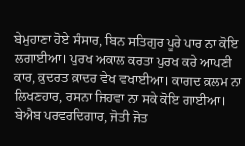ਬੇਮੁਹਾਣਾ ਹੋਏ ਸੰਸਾਰ, ਬਿਨ ਸਤਿਗੁਰ ਪੂਰੇ ਪਾਰ ਨਾ ਕੋਇ ਲਗਾਈਆ। ਪੁਰਖ ਅਕਾਲ ਕਰਤਾ ਪੁਰਖ ਕਰੇ ਆਪਣੀ ਕਾਰ, ਕ਼ੁਦਰਤ ਕ਼ਾਦਰ ਵੇਖ ਵਖਾਈਆ। ਕਾਗਦ ਕ਼ਲਮ ਨਾ ਲਿਖਣਹਾਰ, ਰਸਨਾ ਜਿਹਵਾ ਨਾ ਸਕੇ ਕੋਇ ਗਾਈਆ। ਬੇਐਬ ਪਰਵਰਦਿਗਾਰ, ਜੋਤੀ ਜੋਤ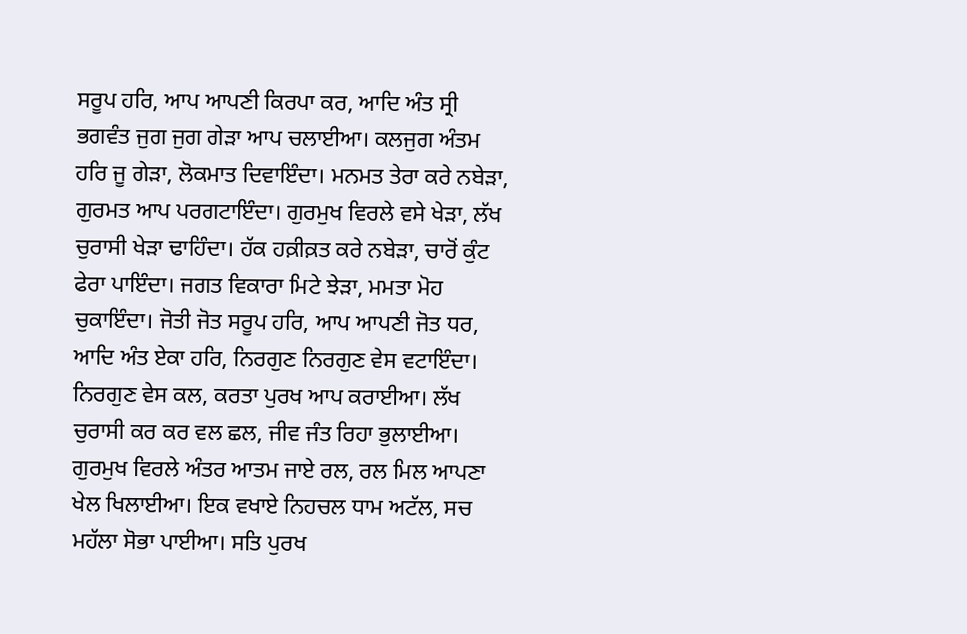ਸਰੂਪ ਹਰਿ, ਆਪ ਆਪਣੀ ਕਿਰਪਾ ਕਰ, ਆਦਿ ਅੰਤ ਸ੍ਰੀ ਭਗਵੰਤ ਜੁਗ ਜੁਗ ਗੇੜਾ ਆਪ ਚਲਾਈਆ। ਕਲਜੁਗ ਅੰਤਮ ਹਰਿ ਜੂ ਗੇੜਾ, ਲੋਕਮਾਤ ਦਿਵਾਇੰਦਾ। ਮਨਮਤ ਤੇਰਾ ਕਰੇ ਨਬੇੜਾ, ਗੁਰਮਤ ਆਪ ਪਰਗਟਾਇੰਦਾ। ਗੁਰਮੁਖ ਵਿਰਲੇ ਵਸੇ ਖੇੜਾ, ਲੱਖ ਚੁਰਾਸੀ ਖੇੜਾ ਢਾਹਿੰਦਾ। ਹੱਕ ਹਕ਼ੀਕ਼ਤ ਕਰੇ ਨਬੇੜਾ, ਚਾਰੋਂ ਕੁੰਟ ਫੇਰਾ ਪਾਇੰਦਾ। ਜਗਤ ਵਿਕਾਰਾ ਮਿਟੇ ਝੇੜਾ, ਮਮਤਾ ਮੋਹ ਚੁਕਾਇੰਦਾ। ਜੋਤੀ ਜੋਤ ਸਰੂਪ ਹਰਿ, ਆਪ ਆਪਣੀ ਜੋਤ ਧਰ, ਆਦਿ ਅੰਤ ਏਕਾ ਹਰਿ, ਨਿਰਗੁਣ ਨਿਰਗੁਣ ਵੇਸ ਵਟਾਇੰਦਾ। ਨਿਰਗੁਣ ਵੇਸ ਕਲ, ਕਰਤਾ ਪੁਰਖ ਆਪ ਕਰਾਈਆ। ਲੱਖ ਚੁਰਾਸੀ ਕਰ ਕਰ ਵਲ ਛਲ, ਜੀਵ ਜੰਤ ਰਿਹਾ ਭੁਲਾਈਆ। ਗੁਰਮੁਖ ਵਿਰਲੇ ਅੰਤਰ ਆਤਮ ਜਾਏ ਰਲ, ਰਲ ਮਿਲ ਆਪਣਾ ਖੇਲ ਖਿਲਾਈਆ। ਇਕ ਵਖਾਏ ਨਿਹਚਲ ਧਾਮ ਅਟੱਲ, ਸਚ ਮਹੱਲਾ ਸੋਭਾ ਪਾਈਆ। ਸਤਿ ਪੁਰਖ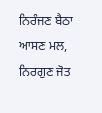ਨਿਰੰਜਣ ਬੈਠਾ ਆਸਣ ਮਲ, ਨਿਰਗੁਣ ਜੋਤ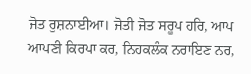ਜੋਤ ਰੁਸ਼ਨਾਈਆ। ਜੋਤੀ ਜੋਤ ਸਰੂਪ ਹਰਿ, ਆਪ ਆਪਣੀ ਕਿਰਪਾ ਕਰ, ਨਿਹਕਲੰਕ ਨਰਾਇਣ ਨਰ,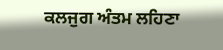ਕਲਜੁਗ ਅੰਤਮ ਲਹਿਣਾ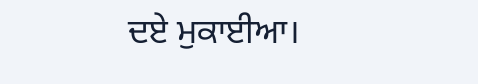ਦਏ ਮੁਕਾਈਆ।